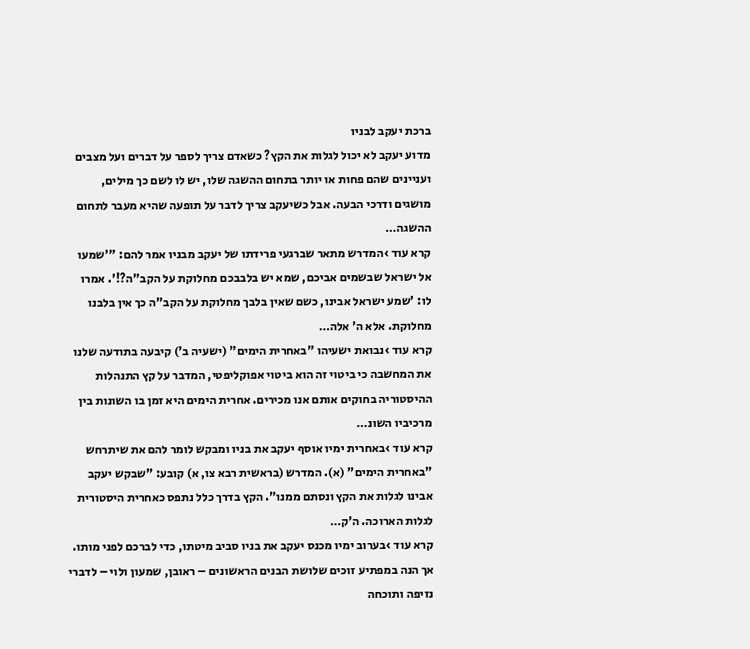ברכת יעקב לבניו
מדוע יעקב לא יכול לגלות את הקץ? כשאדם צריך לספר על דברים ועל מצבים ועניינים שהם פחות או יותר בתחום ההשגה שלו, יש לו לשם כך מילים, מושגים ודרכי הבעה. אבל כשיעקב צריך לדבר על תופעה שהיא מעבר לתחום ההשגה…
קרא עוד ›המדרש מתאר שברגעי פרידתו של יעקב מבניו אמר להם: "'שמעו אל ישראל שבשמים אביכם, שמא יש בלבבכם מחלוקת על הקב"ה?!'. אמרו לו: 'שמע ישראל אבינו, כשם שאין בלבך מחלוקת על הקב"ה כך אין בלבנו מחלוקת. אלא ה' אלה…
קרא עוד ›נבואת ישעיהו "באחרית הימים" (ישעיה ב') קיבעה בתודעה שלנו את המחשבה כי ביטוי זה הוא ביטוי אפוקליפטי, המדבר על קץ התנהלות ההיסטוריה בחוקים אותם אנו מכירים. אחרית הימים היא זמן בו השונות בין מרכיביו השונ…
קרא עוד ›באחרית ימיו אוסף יעקב את בניו ומבקש לומר להם את שיתרחש "באחרית הימים" (א). המדרש (בראשית רבא צו, א) קובע: "שבקש יעקב אבינו לגלות את הקץ ונסתם ממנו". הקץ בדרך כלל נתפס כאחרית היסטורית לגלות הארוכה. ה'ק…
קרא עוד ›בערוב ימיו מכנס יעקב את בניו סביב מיטתו, כדי לברכם לפני מותו. אך הנה במפתיע זוכים שלושת הבנים הראשונים – ראובן, שמעון ולוי – לדברי נזיפה ותוכחה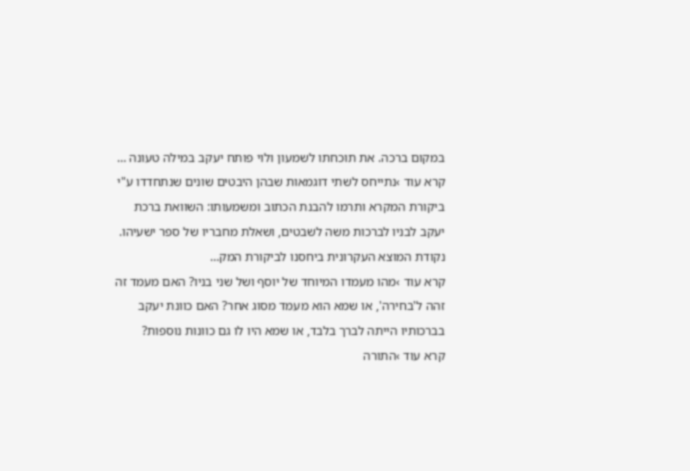במקום ברכה. את תוכחתו לשמעון ולוי פותח יעקב במילה טעונה …
קרא עוד ›נתייחס לשתי דוגמאות שבהן היבטים שונים שנתחדדו ע"י ביקורת המקרא ותרמו להבנת הכתוב ומשמעותו: השוואת ברכת יעקב לבניו לברכות משה לשבטים, ושאלת מחבריו של ספר ישעיהו. נקודת המוצא העקרונית ביחסנו לביקורת המק…
קרא עוד ›מהו מעמדו המיוחד של יוסף ושל שני בניו? האם מעמד זה זהה ל'בחירה', או שמא הוא מעמד מסוג אחר? האם כוונת יעקב בברכותיו הייתה לברך בלבד, או שמא היו לו גם כוונות נוספות?
קרא עוד ›התורה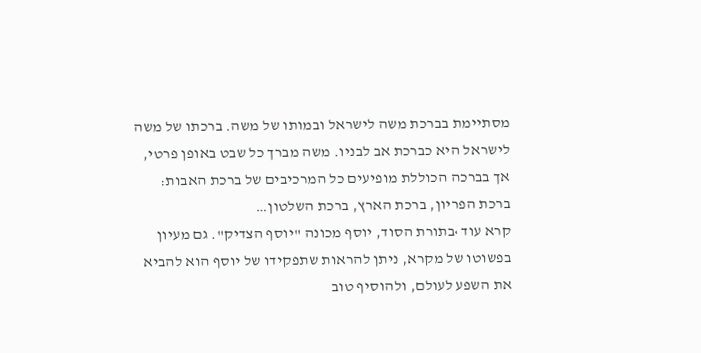מסתיימת בברכת משה לישראל ובמותו של משה. ברכתו של משה לישראל היא כברכת אב לבניו. משה מברך כל שבט באופן פרטי, אך בברכה הכוללת מופיעים כל המרכיבים של ברכת האבות: ברכת הפריון, ברכת הארץ, ברכת השלטון…
קרא עוד ›בתורת הסוד, יוסף מכונה "יוסף הצדיק". גם מעיון בפשוטו של מקרא, ניתן להראות שתפקידו של יוסף הוא להביא את השפע לעולם, ולהוסיף טוב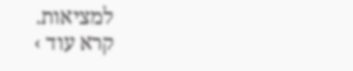למציאות.
קרא עוד ›